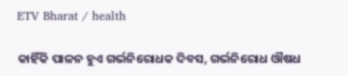ETV Bharat / health

କାହିଁକି ପାଳନ ହୁଏ ଗର୍ଭନିରୋଧକ ଦିବସ, ଗର୍ଭନିରୋଧ ଔଷଧ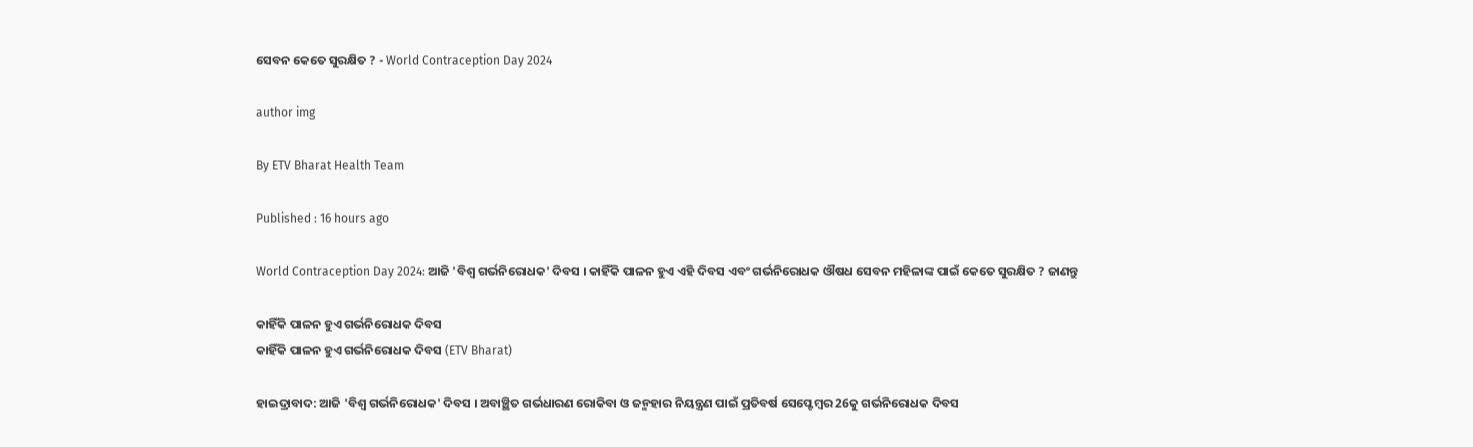ସେବନ କେତେ ସୁରକ୍ଷିତ ? - World Contraception Day 2024

author img

By ETV Bharat Health Team

Published : 16 hours ago

World Contraception Day 2024: ଆଜି 'ବିଶ୍ବ ଗର୍ଭନିରୋଧକ' ଦିବସ । କାହିଁକି ପାଳନ ହୁଏ ଏହି ଦିବସ ଏବଂ ଗର୍ଭନିରୋଧକ ଔଷଧ ସେବନ ମହିଳାଙ୍କ ପାଇଁ କେତେ ସୁରକ୍ଷିତ ? ଜାଣନ୍ତୁ

କାହିଁକି ପାଳନ ହୁଏ ଗର୍ଭନିରୋଧକ ଦିବସ
କାହିଁକି ପାଳନ ହୁଏ ଗର୍ଭନିରୋଧକ ଦିବସ (ETV Bharat)

ହାଇଦ୍ରାବାଦ: ଆଜି 'ବିଶ୍ବ ଗର୍ଭନିରୋଧକ' ଦିବସ । ଅବାଞ୍ଛିତ ଗର୍ଭଧାରଣ ରୋକିବା ଓ ଜନ୍ମହାର ନିୟନ୍ତ୍ରଣ ପାଇଁ ପ୍ରତିବର୍ଷ ସେପ୍ଟେମ୍ବର 26କୁ ଗର୍ଭନିରୋଧକ ଦିବସ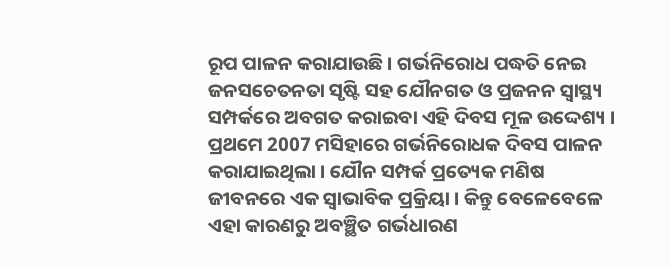ରୂପ ପାଳନ କରାଯାଉଛି । ଗର୍ଭନିରୋଧ ପଦ୍ଧତି ନେଇ ଜନସଚେତନତା ସୃଷ୍ଟି ସହ ଯୌନଗତ ଓ ପ୍ରଜନନ ସ୍ବାସ୍ଥ୍ୟ ସମ୍ପର୍କରେ ଅବଗତ କରାଇବା ଏହି ଦିବସ ମୂଳ ଉଦ୍ଦେଶ୍ୟ । ପ୍ରଥମେ 2007 ମସିହାରେ ଗର୍ଭନିରୋଧକ ଦିବସ ପାଳନ କରାଯାଇଥିଲା । ଯୌନ ସମ୍ପର୍କ ପ୍ରତ୍ୟେକ ମଣିଷ ଜୀବନରେ ଏକ ସ୍ବାଭାବିକ ପ୍ରକ୍ରିୟା । କିନ୍ତୁ ବେଳେବେଳେ ଏହା କାରଣରୁ ଅବଞ୍ଛିତ ଗର୍ଭଧାରଣ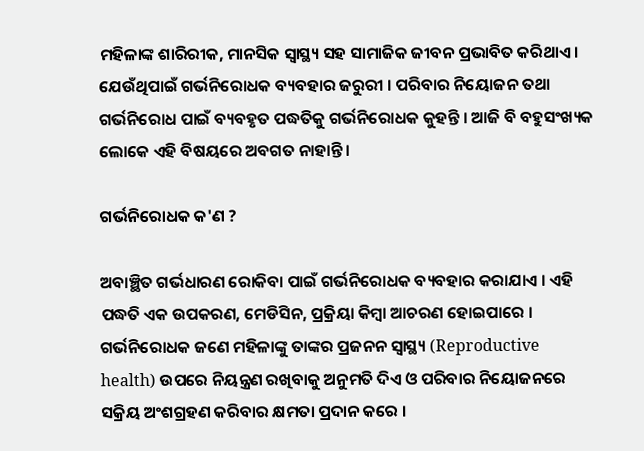ମହିଳାଙ୍କ ଶାରିରୀକ, ମାନସିକ ସ୍ବାସ୍ଥ୍ୟ ସହ ସାମାଜିକ ଜୀବନ ପ୍ରଭାବିତ କରିଥାଏ । ଯେଉଁଥିପାଇଁ ଗର୍ଭନିରୋଧକ ବ୍ୟବହାର ଜରୁରୀ । ପରିବାର ନିୟୋଜନ ତଥା ଗର୍ଭନିରୋଧ ପାଇଁ ବ୍ୟବହୃତ ପଦ୍ଧତିକୁ ଗର୍ଭନିରୋଧକ କୁହନ୍ତି । ଆଜି ବି ବହୁସଂଖ୍ୟକ ଲୋକେ ଏହି ବିଷୟରେ ଅବଗତ ନାହାନ୍ତି ।

ଗର୍ଭନିରୋଧକ କ'ଣ ?

ଅବାଞ୍ଛିତ ଗର୍ଭଧାରଣ ରୋକିବା ପାଇଁ ଗର୍ଭନିରୋଧକ ବ୍ୟବହାର କରାଯାଏ । ଏହି ପଦ୍ଧତି ଏକ ଉପକରଣ, ମେଡିସିନ, ପ୍ରକ୍ରିୟା କିମ୍ବା ଆଚରଣ ହୋଇପାରେ । ଗର୍ଭନିରୋଧକ ଜଣେ ମହିଳାଙ୍କୁ ତାଙ୍କର ପ୍ରଜନନ ସ୍ବାସ୍ଥ୍ୟ (Reproductive health) ଉପରେ ନିୟନ୍ତ୍ରଣ ରଖିବାକୁ ଅନୁମତି ଦିଏ ଓ ପରିବାର ନିୟୋଜନରେ ସକ୍ରିୟ ଅଂଶଗ୍ରହଣ କରିବାର କ୍ଷମତା ପ୍ରଦାନ କରେ ।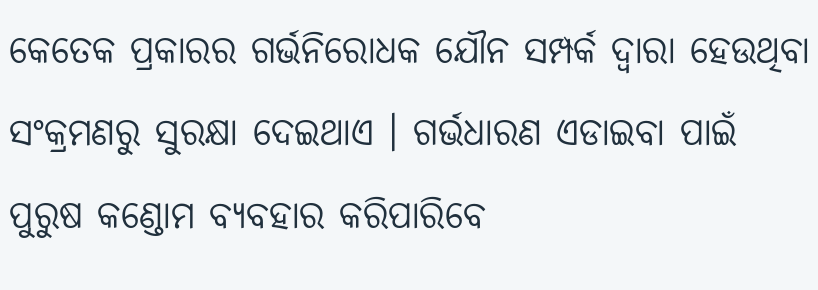କେତେକ ପ୍ରକାରର ଗର୍ଭନିରୋଧକ ଯୌନ ସମ୍ପର୍କ ଦ୍ବାରା ହେଉଥିବା ସଂକ୍ରମଣରୁ ସୁରକ୍ଷା ଦେଇଥାଏ । ଗର୍ଭଧାରଣ ଏଡାଇବା ପାଇଁ ପୁରୁଷ କଣ୍ଡୋମ ବ୍ୟବହାର କରିପାରିବେ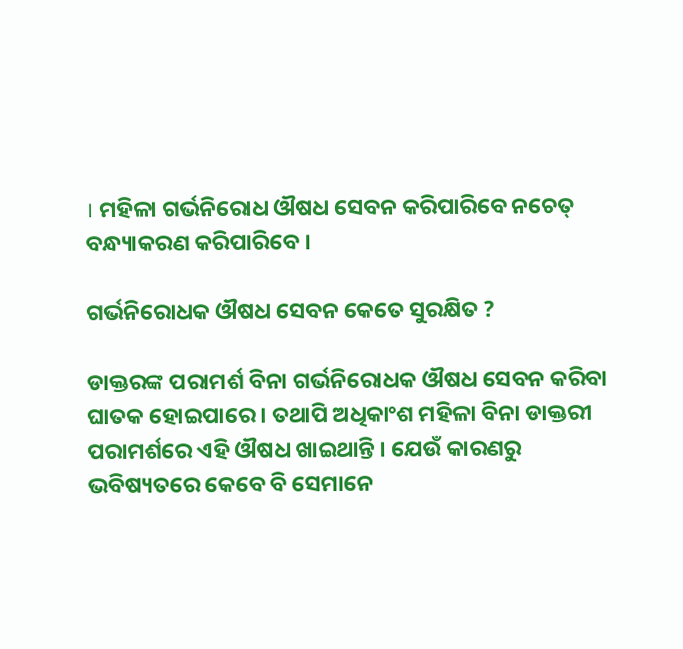। ମହିଳା ଗର୍ଭନିରୋଧ ଔଷଧ ସେବନ କରିପାରିବେ ନଚେତ୍ ବନ୍ଧ୍ୟାକରଣ କରିପାରିବେ ।

ଗର୍ଭନିରୋଧକ ଔଷଧ ସେବନ କେତେ ସୁରକ୍ଷିତ ?

ଡାକ୍ତରଙ୍କ ପରାମର୍ଶ ବିନା ଗର୍ଭନିରୋଧକ ଔଷଧ ସେବନ କରିବା ଘାତକ ହୋଇପାରେ । ତଥାପି ଅଧିକାଂଶ ମହିଳା ବିନା ଡାକ୍ତରୀ ପରାମର୍ଶରେ ଏହି ଔଷଧ ଖାଇଥାନ୍ତି । ଯେଉଁ କାରଣରୁ ଭବିଷ୍ୟତରେ କେବେ ବି ସେମାନେ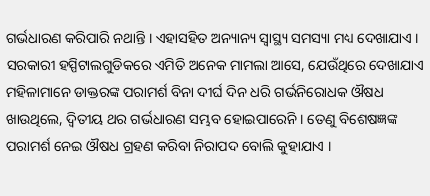ଗର୍ଭଧାରଣ କରିପାରି ନଥାନ୍ତି । ଏହାସହିତ ଅନ୍ୟାନ୍ୟ ସ୍ବାସ୍ଥ୍ୟ ସମସ୍ୟା ମଧ୍ୟ ଦେଖାଯାଏ । ସରକାରୀ ହସ୍ପିଟାଲଗୁଡିକରେ ଏମିତି ଅନେକ ମାମଲା ଆସେ, ଯେଉଁଥିରେ ଦେଖାଯାଏ ମହିଳାମାନେ ଡାକ୍ତରଙ୍କ ପରାମର୍ଶ ବିନା ଦୀର୍ଘ ଦିନ ଧରି ଗର୍ଭନିରୋଧକ ଔଷଧ ଖାଉଥିଲେ, ଦ୍ବିତୀୟ ଥର ଗର୍ଭଧାରଣ ସମ୍ଭବ ହୋଇପାରେନି । ତେଣୁ ବିଶେଷଜ୍ଞଙ୍କ ପରାମର୍ଶ ନେଇ ଔଷଧ ଗ୍ରହଣ କରିବା ନିରାପଦ ବୋଲି କୁହାଯାଏ ।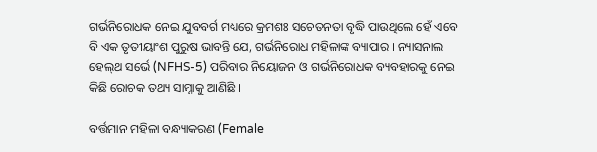ଗର୍ଭନିରୋଧକ ନେଇ ଯୁବବର୍ଗ ମଧ୍ୟରେ କ୍ରମଶଃ ସଚେତନତା ବୃଦ୍ଧି ପାଉଥିଲେ ହେଁ ଏବେ ବି ଏକ ତୃତୀୟାଂଶ ପୁରୁଷ ଭାବନ୍ତି ଯେ, ଗର୍ଭନିରୋଧ ମହିଳାଙ୍କ ବ୍ୟାପାର । ନ୍ୟାସନାଲ ହେଲ୍‌ଥ ସର୍ଭେ (NFHS-5) ପରିବାର ନିୟୋଜନ ଓ ଗର୍ଭନିରୋଧକ ବ୍ୟବହାରକୁ ନେଇ କିଛି ରୋଚକ ତଥ୍ୟ ସାମ୍ନାକୁ ଆଣିଛି ।

ବର୍ତ୍ତମାନ ମହିଳା ବନ୍ଧ୍ୟାକରଣ (Female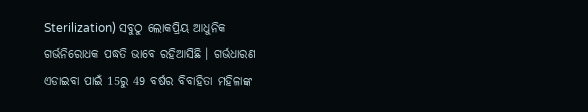Sterilization) ସବୁଠୁ ଲୋକପ୍ରିୟ ଆଧୁନିକ ଗର୍ଭନିରୋଧକ ପଦ୍ଧତି ଭାବେ ରହିଆସିଛି । ଗର୍ଭଧାରଣ ଏଡାଇବା ପାଇଁ 15ରୁ 49 ବର୍ଷର ବିବାହିତା ମହିଳାଙ୍କ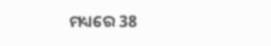ମଧ୍ୟରେ 38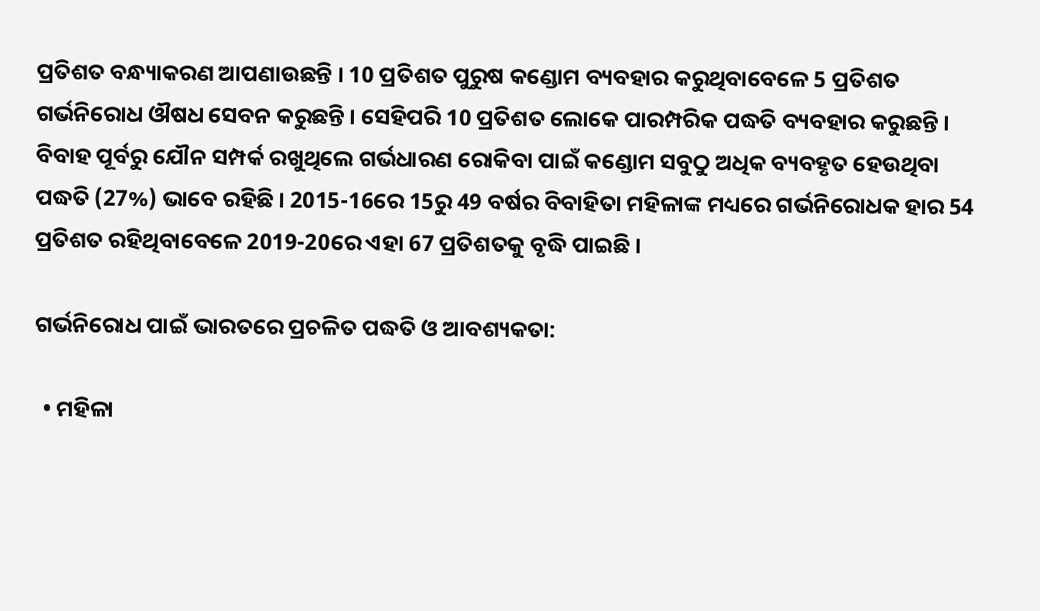ପ୍ରତିଶତ ବନ୍ଧ୍ୟାକରଣ ଆପଣାଉଛନ୍ତି । 10 ପ୍ରତିଶତ ପୁରୁଷ କଣ୍ଡୋମ ବ୍ୟବହାର କରୁଥିବାବେଳେ 5 ପ୍ରତିଶତ ଗର୍ଭନିରୋଧ ଔଷଧ ସେବନ କରୁଛନ୍ତି । ସେହିପରି 10 ପ୍ରତିଶତ ଲୋକେ ପାରମ୍ପରିକ ପଦ୍ଧତି ବ୍ୟବହାର କରୁଛନ୍ତି । ବିବାହ ପୂର୍ବରୁ ଯୌନ ସମ୍ପର୍କ ରଖୁଥିଲେ ଗର୍ଭଧାରଣ ରୋକିବା ପାଇଁ କଣ୍ଡୋମ ସବୁଠୁ ଅଧିକ ବ୍ୟବହୃତ ହେଉଥିବା ପଦ୍ଧତି (27%) ଭାବେ ରହିଛି । 2015-16ରେ 15ରୁ 49 ବର୍ଷର ବିବାହିତା ମହିଳାଙ୍କ ମଧ୍ୟରେ ଗର୍ଭନିରୋଧକ ହାର 54 ପ୍ରତିଶତ ରହିଥିବାବେଳେ 2019-20ରେ ଏହା 67 ପ୍ରତିଶତକୁ ବୃଦ୍ଧି ପାଇଛି ।

ଗର୍ଭନିରୋଧ ପାଇଁ ଭାରତରେ ପ୍ରଚଳିତ ପଦ୍ଧତି ଓ ଆବଶ୍ୟକତା:

  • ମହିଳା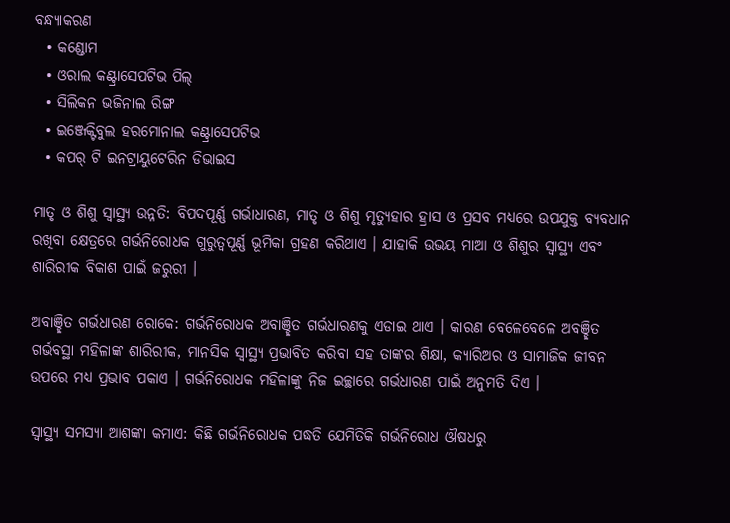ବନ୍ଧ୍ୟାକରଣ
  • କଣ୍ଡୋମ
  • ଓରାଲ କଣ୍ଟ୍ରାସେପଟିଭ ପିଲ୍
  • ସିଲିକନ ଭଜିନାଲ ରିଙ୍ଗ
  • ଇଞ୍ଜେକ୍ଟିବୁଲ ହରମୋନାଲ କଣ୍ଟ୍ରାସେପଟିଭ
  • କପର୍ ଟି ଇନଟ୍ରାୟୁଟେରିନ ଡିଭାଇସ

ମାତୃ ଓ ଶିଶୁ ସ୍ବାସ୍ଥ୍ୟ ଉନ୍ନତି: ବିପଦପୂର୍ଣ୍ଣ ଗର୍ଭାଧାରଣ, ମାତୃ ଓ ଶିଶୁ ମୃତ୍ୟୁହାର ହ୍ରାସ ଓ ପ୍ରସବ ମଧ୍ୟରେ ଉପଯୁକ୍ତ ବ୍ୟବଧାନ ରଖିବା କ୍ଷେତ୍ରରେ ଗର୍ଭନିରୋଧକ ଗୁରୁତ୍ବପୂର୍ଣ୍ଣ ଭୂମିକା ଗ୍ରହଣ କରିଥାଏ । ଯାହାକି ଉଭୟ ମାଆ ଓ ଶିଶୁର ସ୍ବାସ୍ଥ୍ୟ ଏବଂ ଶାରିରୀକ ବିକାଶ ପାଇଁ ଜରୁରୀ ।

ଅବାଞ୍ଛିତ ଗର୍ଭଧାରଣ ରୋକେ: ଗର୍ଭନିରୋଧକ ଅବାଞ୍ଛିତ ଗର୍ଭଧାରଣକୁ ଏଡାଇ ଥାଏ । କାରଣ ବେଳେବେଳେ ଅବଞ୍ଛିତ ଗର୍ଭବସ୍ଥା ମହିଳାଙ୍କ ଶାରିରୀକ, ମାନସିକ ସ୍ବାସ୍ଥ୍ୟ ପ୍ରଭାବିତ କରିବା ସହ ତାଙ୍କର ଶିକ୍ଷା, କ୍ୟାରିଅର ଓ ସାମାଜିକ ଜୀବନ ଉପରେ ମଧ୍ୟ ପ୍ରଭାବ ପକାଏ । ଗର୍ଭନିରୋଧକ ମହିଳାଙ୍କୁ ନିଜ ଇଚ୍ଛାରେ ଗର୍ଭଧାରଣ ପାଇଁ ଅନୁମତି ଦିଏ ।

ସ୍ବାସ୍ଥ୍ୟ ସମସ୍ୟା ଆଶଙ୍କା କମାଏ: କିଛି ଗର୍ଭନିରୋଧକ ପଦ୍ଧତି ଯେମିତିକି ଗର୍ଭନିରୋଧ ଔଷଧରୁ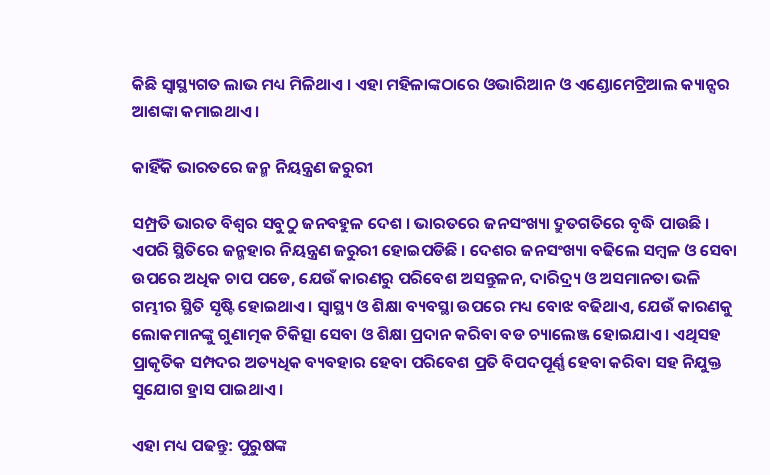କିଛି ସ୍ବାସ୍ଥ୍ୟଗତ ଲାଭ ମଧ୍ୟ ମିଳିଥାଏ । ଏହା ମହିଳାଙ୍କଠାରେ ଓଭାରିଆନ ଓ ଏଣ୍ଡୋମେଟ୍ରିଆଲ କ୍ୟାନ୍ସର ଆଶଙ୍କା କମାଇଥାଏ ।

କାହିଁକି ଭାରତରେ ଜନ୍ମ ନିୟନ୍ତ୍ରଣ ଜରୁରୀ

ସମ୍ପ୍ରତି ଭାରତ ବିଶ୍ବର ସବୁଠୁ ଜନବହୁଳ ଦେଶ । ଭାରତରେ ଜନସଂଖ୍ୟା ଦ୍ରୁତଗତିରେ ବୃଦ୍ଧି ପାଉଛି । ଏପରି ସ୍ଥିତିରେ ଜନ୍ମହାର ନିୟନ୍ତ୍ରଣ ଜରୁରୀ ହୋଇପଡିଛି । ଦେଶର ଜନସଂଖ୍ୟା ବଢିଲେ ସମ୍ବଳ ଓ ସେବା ଉପରେ ଅଧିକ ଚାପ ପଡେ, ଯେଉଁ କାରଣରୁ ପରିବେଶ ଅସନ୍ତୁଳନ, ଦାରିଦ୍ର୍ୟ ଓ ଅସମାନତା ଭଳି ଗମ୍ଭୀର ସ୍ଥିତି ସୃଷ୍ଟି ହୋଇଥାଏ । ସ୍ବାସ୍ଥ୍ୟ ଓ ଶିକ୍ଷା ବ୍ୟବସ୍ଥା ଉପରେ ମଧ୍ୟ ବୋଝ ବଢିଥାଏ, ଯେଉଁ କାରଣକୁ ଲୋକମାନଙ୍କୁ ଗୁଣାତ୍ମକ ଚିକିତ୍ସା ସେବା ଓ ଶିକ୍ଷା ପ୍ରଦାନ କରିବା ବଡ ଚ୍ୟାଲେଞ୍ଜ ହୋଇଯାଏ । ଏଥିସହ ପ୍ରାକୃତିକ ସମ୍ପଦର ଅତ୍ୟଧିକ ବ୍ୟବହାର ହେବା ପରିବେଶ ପ୍ରତି ବିପଦପୂର୍ଣ୍ଣ ହେବା କରିବା ସହ ନିଯୁକ୍ତ ସୁଯୋଗ ହ୍ରାସ ପାଇଥାଏ ।

ଏହା ମଧ୍ୟ ପଢନ୍ତୁ: ପୁରୁଷଙ୍କ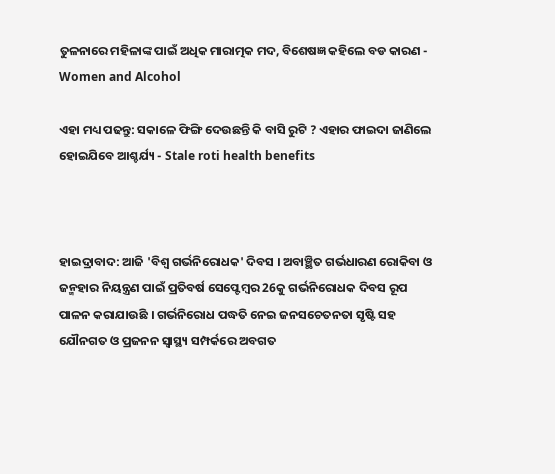ତୁଳନାରେ ମହିଳାଙ୍କ ପାଇଁ ଅଧିକ ମାରାତ୍ମକ ମଦ, ବିଶେଷଜ୍ଞ କହିଲେ ବଡ କାରଣ - Women and Alcohol

ଏହା ମଧ୍ୟ ପଢନ୍ତୁ: ସକାଳେ ଫିଙ୍ଗି ଦେଉଛନ୍ତି କି ବାସି ରୁଟି ? ଏହାର ଫାଇଦା ଜାଣିଲେ ହୋଇଯିବେ ଆଶ୍ଚର୍ଯ୍ୟ - Stale roti health benefits



ହାଇଦ୍ରାବାଦ: ଆଜି 'ବିଶ୍ବ ଗର୍ଭନିରୋଧକ' ଦିବସ । ଅବାଞ୍ଛିତ ଗର୍ଭଧାରଣ ରୋକିବା ଓ ଜନ୍ମହାର ନିୟନ୍ତ୍ରଣ ପାଇଁ ପ୍ରତିବର୍ଷ ସେପ୍ଟେମ୍ବର 26କୁ ଗର୍ଭନିରୋଧକ ଦିବସ ରୂପ ପାଳନ କରାଯାଉଛି । ଗର୍ଭନିରୋଧ ପଦ୍ଧତି ନେଇ ଜନସଚେତନତା ସୃଷ୍ଟି ସହ ଯୌନଗତ ଓ ପ୍ରଜନନ ସ୍ବାସ୍ଥ୍ୟ ସମ୍ପର୍କରେ ଅବଗତ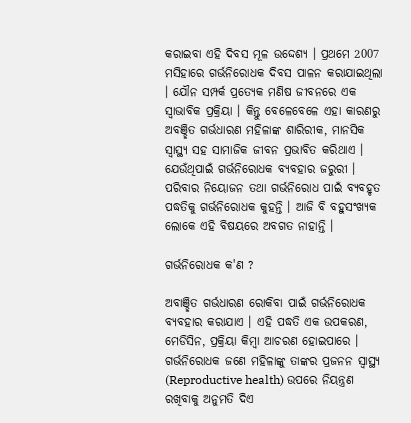କରାଇବା ଏହି ଦିବସ ମୂଳ ଉଦ୍ଦେଶ୍ୟ । ପ୍ରଥମେ 2007 ମସିହାରେ ଗର୍ଭନିରୋଧକ ଦିବସ ପାଳନ କରାଯାଇଥିଲା । ଯୌନ ସମ୍ପର୍କ ପ୍ରତ୍ୟେକ ମଣିଷ ଜୀବନରେ ଏକ ସ୍ବାଭାବିକ ପ୍ରକ୍ରିୟା । କିନ୍ତୁ ବେଳେବେଳେ ଏହା କାରଣରୁ ଅବଞ୍ଛିତ ଗର୍ଭଧାରଣ ମହିଳାଙ୍କ ଶାରିରୀକ, ମାନସିକ ସ୍ବାସ୍ଥ୍ୟ ସହ ସାମାଜିକ ଜୀବନ ପ୍ରଭାବିତ କରିଥାଏ । ଯେଉଁଥିପାଇଁ ଗର୍ଭନିରୋଧକ ବ୍ୟବହାର ଜରୁରୀ । ପରିବାର ନିୟୋଜନ ତଥା ଗର୍ଭନିରୋଧ ପାଇଁ ବ୍ୟବହୃତ ପଦ୍ଧତିକୁ ଗର୍ଭନିରୋଧକ କୁହନ୍ତି । ଆଜି ବି ବହୁସଂଖ୍ୟକ ଲୋକେ ଏହି ବିଷୟରେ ଅବଗତ ନାହାନ୍ତି ।

ଗର୍ଭନିରୋଧକ କ'ଣ ?

ଅବାଞ୍ଛିତ ଗର୍ଭଧାରଣ ରୋକିବା ପାଇଁ ଗର୍ଭନିରୋଧକ ବ୍ୟବହାର କରାଯାଏ । ଏହି ପଦ୍ଧତି ଏକ ଉପକରଣ, ମେଡିସିନ, ପ୍ରକ୍ରିୟା କିମ୍ବା ଆଚରଣ ହୋଇପାରେ । ଗର୍ଭନିରୋଧକ ଜଣେ ମହିଳାଙ୍କୁ ତାଙ୍କର ପ୍ରଜନନ ସ୍ବାସ୍ଥ୍ୟ (Reproductive health) ଉପରେ ନିୟନ୍ତ୍ରଣ ରଖିବାକୁ ଅନୁମତି ଦିଏ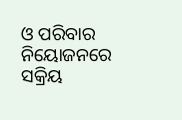ଓ ପରିବାର ନିୟୋଜନରେ ସକ୍ରିୟ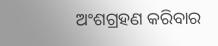ଅଂଶଗ୍ରହଣ କରିବାର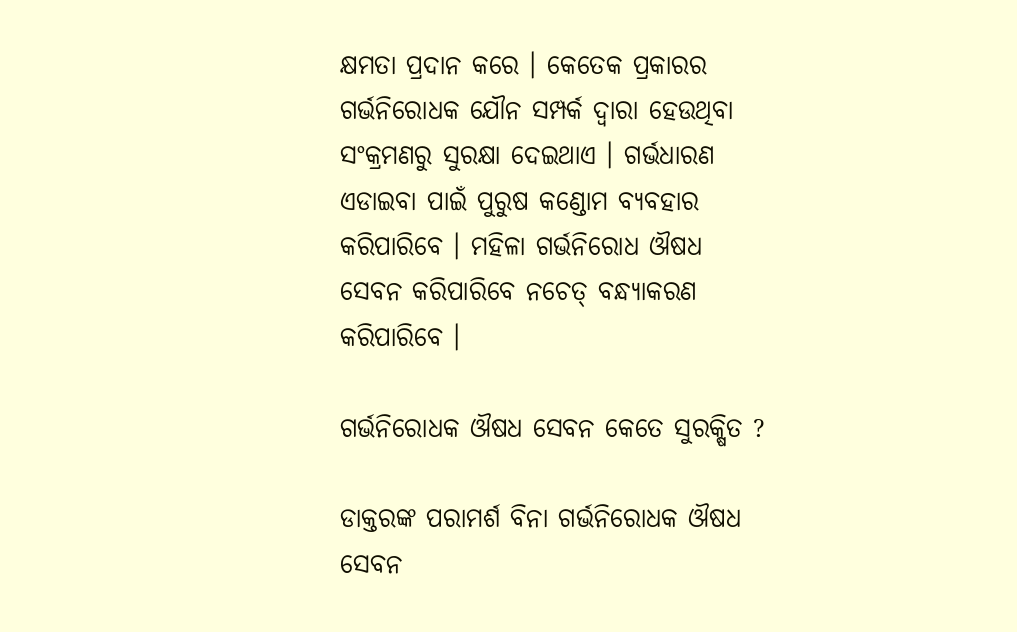କ୍ଷମତା ପ୍ରଦାନ କରେ । କେତେକ ପ୍ରକାରର ଗର୍ଭନିରୋଧକ ଯୌନ ସମ୍ପର୍କ ଦ୍ବାରା ହେଉଥିବା ସଂକ୍ରମଣରୁ ସୁରକ୍ଷା ଦେଇଥାଏ । ଗର୍ଭଧାରଣ ଏଡାଇବା ପାଇଁ ପୁରୁଷ କଣ୍ଡୋମ ବ୍ୟବହାର କରିପାରିବେ । ମହିଳା ଗର୍ଭନିରୋଧ ଔଷଧ ସେବନ କରିପାରିବେ ନଚେତ୍ ବନ୍ଧ୍ୟାକରଣ କରିପାରିବେ ।

ଗର୍ଭନିରୋଧକ ଔଷଧ ସେବନ କେତେ ସୁରକ୍ଷିତ ?

ଡାକ୍ତରଙ୍କ ପରାମର୍ଶ ବିନା ଗର୍ଭନିରୋଧକ ଔଷଧ ସେବନ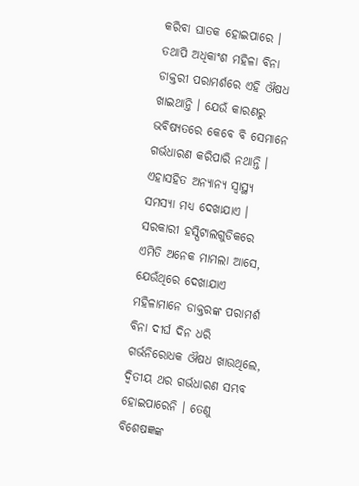କରିବା ଘାତକ ହୋଇପାରେ । ତଥାପି ଅଧିକାଂଶ ମହିଳା ବିନା ଡାକ୍ତରୀ ପରାମର୍ଶରେ ଏହି ଔଷଧ ଖାଇଥାନ୍ତି । ଯେଉଁ କାରଣରୁ ଭବିଷ୍ୟତରେ କେବେ ବି ସେମାନେ ଗର୍ଭଧାରଣ କରିପାରି ନଥାନ୍ତି । ଏହାସହିତ ଅନ୍ୟାନ୍ୟ ସ୍ବାସ୍ଥ୍ୟ ସମସ୍ୟା ମଧ୍ୟ ଦେଖାଯାଏ । ସରକାରୀ ହସ୍ପିଟାଲଗୁଡିକରେ ଏମିତି ଅନେକ ମାମଲା ଆସେ, ଯେଉଁଥିରେ ଦେଖାଯାଏ ମହିଳାମାନେ ଡାକ୍ତରଙ୍କ ପରାମର୍ଶ ବିନା ଦୀର୍ଘ ଦିନ ଧରି ଗର୍ଭନିରୋଧକ ଔଷଧ ଖାଉଥିଲେ, ଦ୍ବିତୀୟ ଥର ଗର୍ଭଧାରଣ ସମ୍ଭବ ହୋଇପାରେନି । ତେଣୁ ବିଶେଷଜ୍ଞଙ୍କ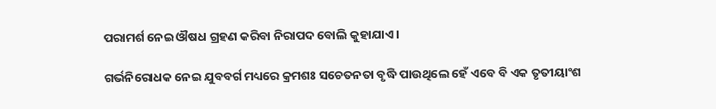ପରାମର୍ଶ ନେଇ ଔଷଧ ଗ୍ରହଣ କରିବା ନିରାପଦ ବୋଲି କୁହାଯାଏ ।

ଗର୍ଭନିରୋଧକ ନେଇ ଯୁବବର୍ଗ ମଧ୍ୟରେ କ୍ରମଶଃ ସଚେତନତା ବୃଦ୍ଧି ପାଉଥିଲେ ହେଁ ଏବେ ବି ଏକ ତୃତୀୟାଂଶ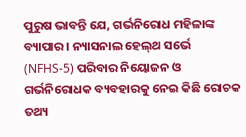ପୁରୁଷ ଭାବନ୍ତି ଯେ, ଗର୍ଭନିରୋଧ ମହିଳାଙ୍କ ବ୍ୟାପାର । ନ୍ୟାସନାଲ ହେଲ୍‌ଥ ସର୍ଭେ (NFHS-5) ପରିବାର ନିୟୋଜନ ଓ ଗର୍ଭନିରୋଧକ ବ୍ୟବହାରକୁ ନେଇ କିଛି ରୋଚକ ତଥ୍ୟ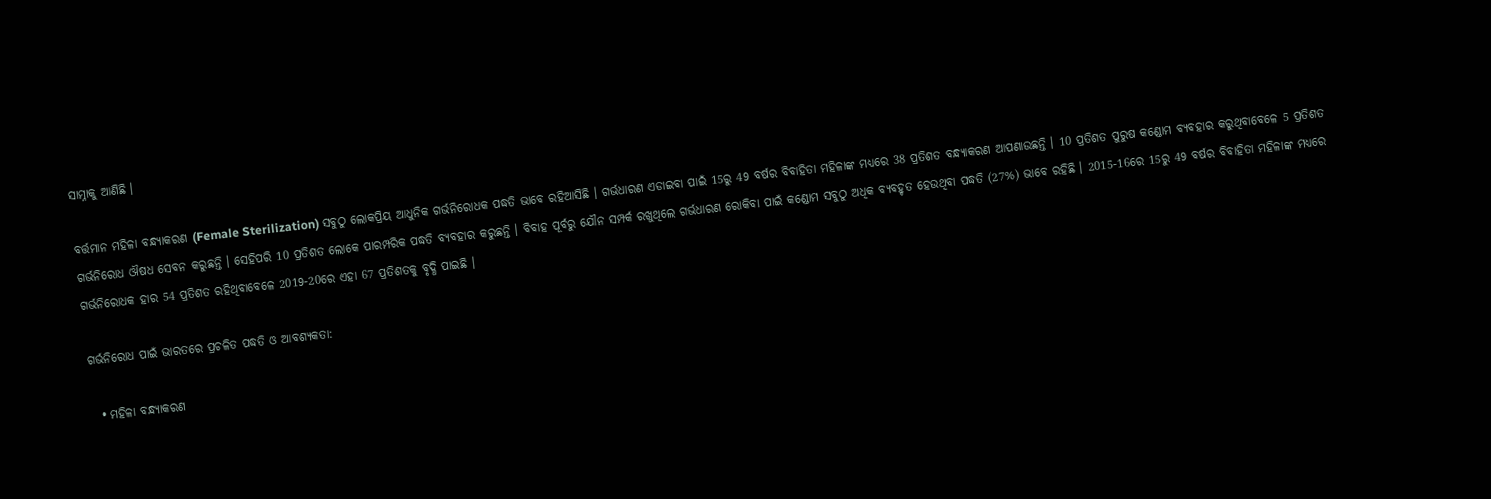ସାମ୍ନାକୁ ଆଣିଛି ।

ବର୍ତ୍ତମାନ ମହିଳା ବନ୍ଧ୍ୟାକରଣ (Female Sterilization) ସବୁଠୁ ଲୋକପ୍ରିୟ ଆଧୁନିକ ଗର୍ଭନିରୋଧକ ପଦ୍ଧତି ଭାବେ ରହିଆସିଛି । ଗର୍ଭଧାରଣ ଏଡାଇବା ପାଇଁ 15ରୁ 49 ବର୍ଷର ବିବାହିତା ମହିଳାଙ୍କ ମଧ୍ୟରେ 38 ପ୍ରତିଶତ ବନ୍ଧ୍ୟାକରଣ ଆପଣାଉଛନ୍ତି । 10 ପ୍ରତିଶତ ପୁରୁଷ କଣ୍ଡୋମ ବ୍ୟବହାର କରୁଥିବାବେଳେ 5 ପ୍ରତିଶତ ଗର୍ଭନିରୋଧ ଔଷଧ ସେବନ କରୁଛନ୍ତି । ସେହିପରି 10 ପ୍ରତିଶତ ଲୋକେ ପାରମ୍ପରିକ ପଦ୍ଧତି ବ୍ୟବହାର କରୁଛନ୍ତି । ବିବାହ ପୂର୍ବରୁ ଯୌନ ସମ୍ପର୍କ ରଖୁଥିଲେ ଗର୍ଭଧାରଣ ରୋକିବା ପାଇଁ କଣ୍ଡୋମ ସବୁଠୁ ଅଧିକ ବ୍ୟବହୃତ ହେଉଥିବା ପଦ୍ଧତି (27%) ଭାବେ ରହିଛି । 2015-16ରେ 15ରୁ 49 ବର୍ଷର ବିବାହିତା ମହିଳାଙ୍କ ମଧ୍ୟରେ ଗର୍ଭନିରୋଧକ ହାର 54 ପ୍ରତିଶତ ରହିଥିବାବେଳେ 2019-20ରେ ଏହା 67 ପ୍ରତିଶତକୁ ବୃଦ୍ଧି ପାଇଛି ।

ଗର୍ଭନିରୋଧ ପାଇଁ ଭାରତରେ ପ୍ରଚଳିତ ପଦ୍ଧତି ଓ ଆବଶ୍ୟକତା:

  • ମହିଳା ବନ୍ଧ୍ୟାକରଣ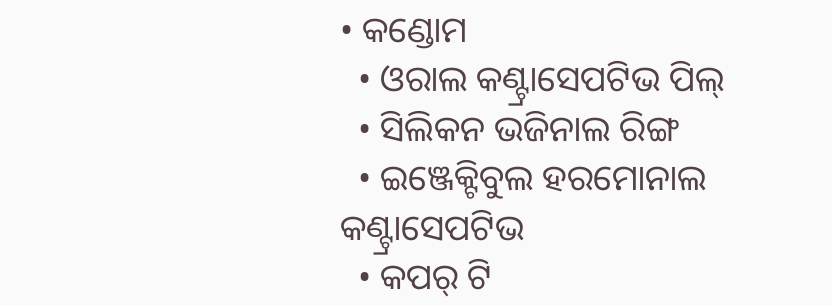• କଣ୍ଡୋମ
  • ଓରାଲ କଣ୍ଟ୍ରାସେପଟିଭ ପିଲ୍
  • ସିଲିକନ ଭଜିନାଲ ରିଙ୍ଗ
  • ଇଞ୍ଜେକ୍ଟିବୁଲ ହରମୋନାଲ କଣ୍ଟ୍ରାସେପଟିଭ
  • କପର୍ ଟି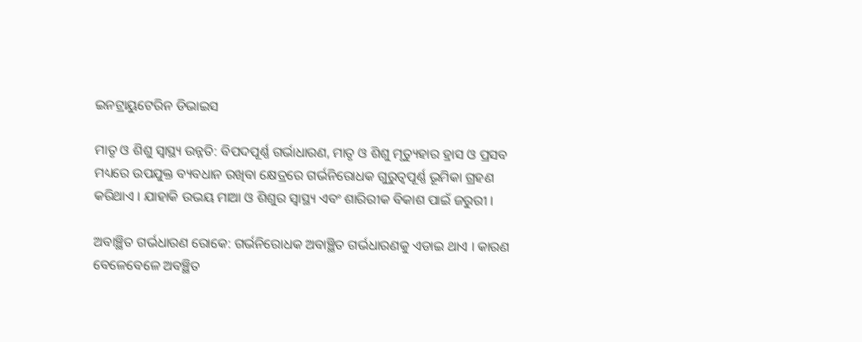ଇନଟ୍ରାୟୁଟେରିନ ଡିଭାଇସ

ମାତୃ ଓ ଶିଶୁ ସ୍ବାସ୍ଥ୍ୟ ଉନ୍ନତି: ବିପଦପୂର୍ଣ୍ଣ ଗର୍ଭାଧାରଣ, ମାତୃ ଓ ଶିଶୁ ମୃତ୍ୟୁହାର ହ୍ରାସ ଓ ପ୍ରସବ ମଧ୍ୟରେ ଉପଯୁକ୍ତ ବ୍ୟବଧାନ ରଖିବା କ୍ଷେତ୍ରରେ ଗର୍ଭନିରୋଧକ ଗୁରୁତ୍ବପୂର୍ଣ୍ଣ ଭୂମିକା ଗ୍ରହଣ କରିଥାଏ । ଯାହାକି ଉଭୟ ମାଆ ଓ ଶିଶୁର ସ୍ବାସ୍ଥ୍ୟ ଏବଂ ଶାରିରୀକ ବିକାଶ ପାଇଁ ଜରୁରୀ ।

ଅବାଞ୍ଛିତ ଗର୍ଭଧାରଣ ରୋକେ: ଗର୍ଭନିରୋଧକ ଅବାଞ୍ଛିତ ଗର୍ଭଧାରଣକୁ ଏଡାଇ ଥାଏ । କାରଣ ବେଳେବେଳେ ଅବଞ୍ଛିତ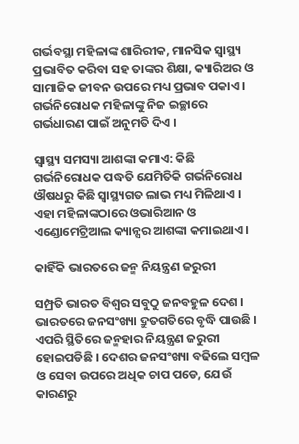ଗର୍ଭବସ୍ଥା ମହିଳାଙ୍କ ଶାରିରୀକ, ମାନସିକ ସ୍ବାସ୍ଥ୍ୟ ପ୍ରଭାବିତ କରିବା ସହ ତାଙ୍କର ଶିକ୍ଷା, କ୍ୟାରିଅର ଓ ସାମାଜିକ ଜୀବନ ଉପରେ ମଧ୍ୟ ପ୍ରଭାବ ପକାଏ । ଗର୍ଭନିରୋଧକ ମହିଳାଙ୍କୁ ନିଜ ଇଚ୍ଛାରେ ଗର୍ଭଧାରଣ ପାଇଁ ଅନୁମତି ଦିଏ ।

ସ୍ବାସ୍ଥ୍ୟ ସମସ୍ୟା ଆଶଙ୍କା କମାଏ: କିଛି ଗର୍ଭନିରୋଧକ ପଦ୍ଧତି ଯେମିତିକି ଗର୍ଭନିରୋଧ ଔଷଧରୁ କିଛି ସ୍ବାସ୍ଥ୍ୟଗତ ଲାଭ ମଧ୍ୟ ମିଳିଥାଏ । ଏହା ମହିଳାଙ୍କଠାରେ ଓଭାରିଆନ ଓ ଏଣ୍ଡୋମେଟ୍ରିଆଲ କ୍ୟାନ୍ସର ଆଶଙ୍କା କମାଇଥାଏ ।

କାହିଁକି ଭାରତରେ ଜନ୍ମ ନିୟନ୍ତ୍ରଣ ଜରୁରୀ

ସମ୍ପ୍ରତି ଭାରତ ବିଶ୍ବର ସବୁଠୁ ଜନବହୁଳ ଦେଶ । ଭାରତରେ ଜନସଂଖ୍ୟା ଦ୍ରୁତଗତିରେ ବୃଦ୍ଧି ପାଉଛି । ଏପରି ସ୍ଥିତିରେ ଜନ୍ମହାର ନିୟନ୍ତ୍ରଣ ଜରୁରୀ ହୋଇପଡିଛି । ଦେଶର ଜନସଂଖ୍ୟା ବଢିଲେ ସମ୍ବଳ ଓ ସେବା ଉପରେ ଅଧିକ ଚାପ ପଡେ, ଯେଉଁ କାରଣରୁ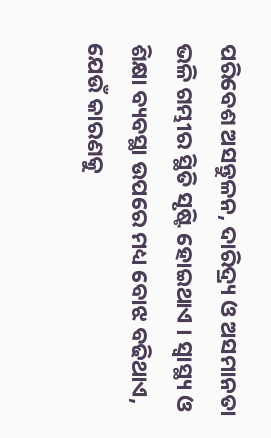ପରିବେଶ ଅସନ୍ତୁଳନ, ଦାରିଦ୍ର୍ୟ ଓ ଅସମାନତା ଭଳି ଗମ୍ଭୀର ସ୍ଥିତି ସୃଷ୍ଟି ହୋଇଥାଏ । ସ୍ବାସ୍ଥ୍ୟ ଓ ଶିକ୍ଷା ବ୍ୟବସ୍ଥା ଉପରେ ମଧ୍ୟ ବୋଝ ବଢିଥାଏ, ଯେଉଁ କାରଣକୁ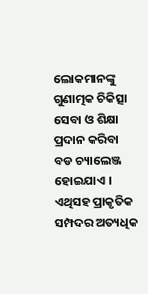ଲୋକମାନଙ୍କୁ ଗୁଣାତ୍ମକ ଚିକିତ୍ସା ସେବା ଓ ଶିକ୍ଷା ପ୍ରଦାନ କରିବା ବଡ ଚ୍ୟାଲେଞ୍ଜ ହୋଇଯାଏ । ଏଥିସହ ପ୍ରାକୃତିକ ସମ୍ପଦର ଅତ୍ୟଧିକ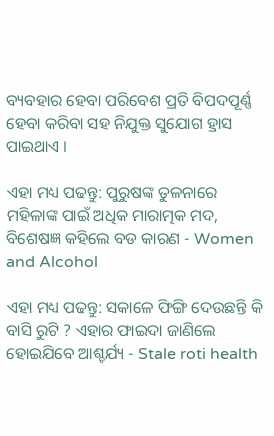ବ୍ୟବହାର ହେବା ପରିବେଶ ପ୍ରତି ବିପଦପୂର୍ଣ୍ଣ ହେବା କରିବା ସହ ନିଯୁକ୍ତ ସୁଯୋଗ ହ୍ରାସ ପାଇଥାଏ ।

ଏହା ମଧ୍ୟ ପଢନ୍ତୁ: ପୁରୁଷଙ୍କ ତୁଳନାରେ ମହିଳାଙ୍କ ପାଇଁ ଅଧିକ ମାରାତ୍ମକ ମଦ, ବିଶେଷଜ୍ଞ କହିଲେ ବଡ କାରଣ - Women and Alcohol

ଏହା ମଧ୍ୟ ପଢନ୍ତୁ: ସକାଳେ ଫିଙ୍ଗି ଦେଉଛନ୍ତି କି ବାସି ରୁଟି ? ଏହାର ଫାଇଦା ଜାଣିଲେ ହୋଇଯିବେ ଆଶ୍ଚର୍ଯ୍ୟ - Stale roti health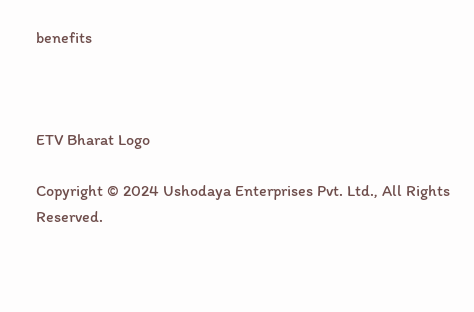benefits



ETV Bharat Logo

Copyright © 2024 Ushodaya Enterprises Pvt. Ltd., All Rights Reserved.